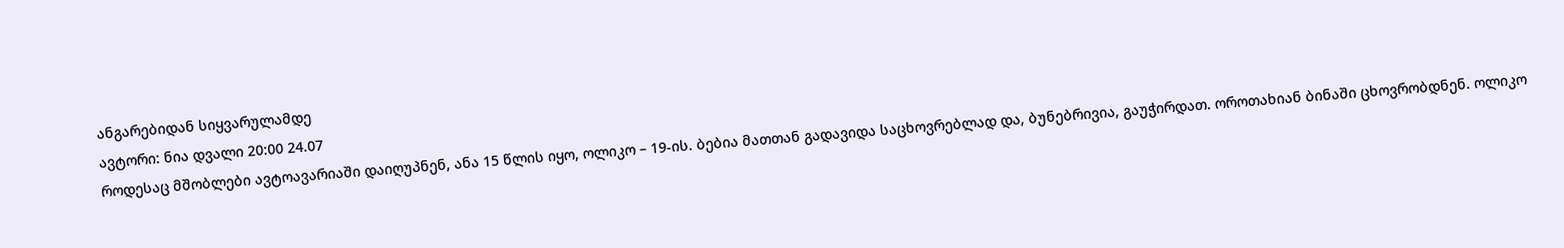ანგარებიდან სიყვარულამდე
ავტორი: ნია დვალი 20:00 24.07
როდესაც მშობლები ავტოავარიაში დაიღუპნენ, ანა 15 წლის იყო, ოლიკო – 19-ის. ბებია მათთან გადავიდა საცხოვრებლად და, ბუნებრივია, გაუჭირდათ. ოროთახიან ბინაში ცხოვრობდნენ. ოლიკო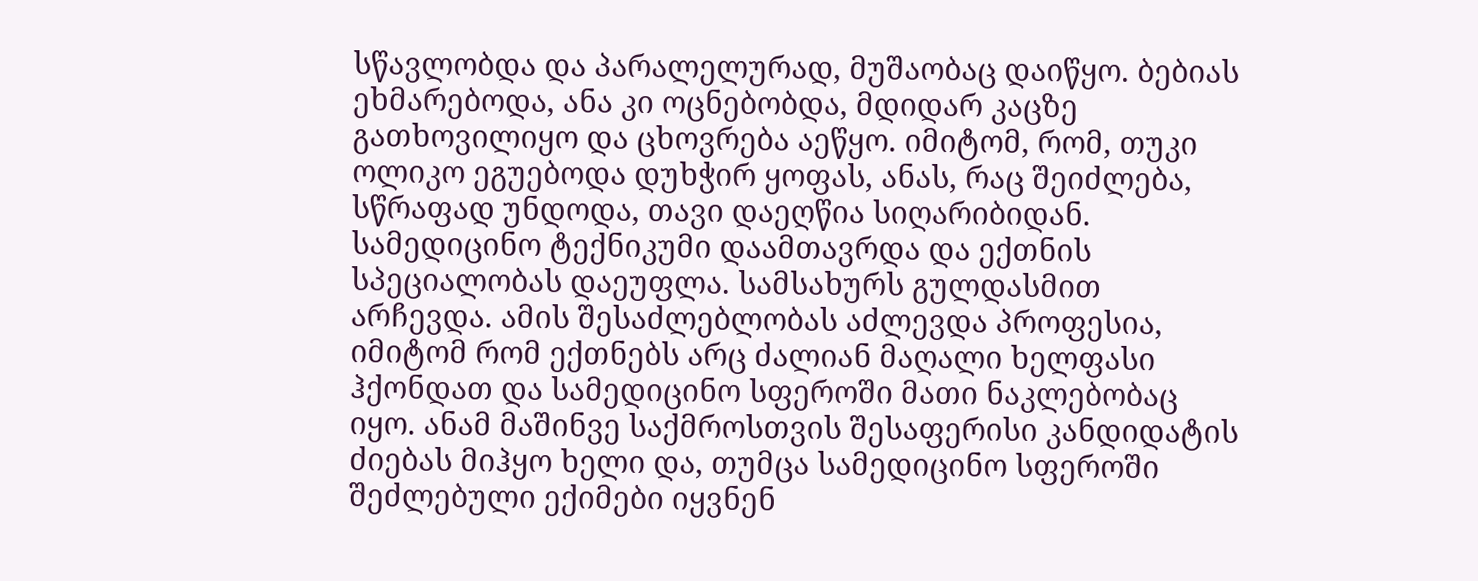სწავლობდა და პარალელურად, მუშაობაც დაიწყო. ბებიას ეხმარებოდა, ანა კი ოცნებობდა, მდიდარ კაცზე გათხოვილიყო და ცხოვრება აეწყო. იმიტომ, რომ, თუკი ოლიკო ეგუებოდა დუხჭირ ყოფას, ანას, რაც შეიძლება, სწრაფად უნდოდა, თავი დაეღწია სიღარიბიდან.
სამედიცინო ტექნიკუმი დაამთავრდა და ექთნის სპეციალობას დაეუფლა. სამსახურს გულდასმით არჩევდა. ამის შესაძლებლობას აძლევდა პროფესია, იმიტომ რომ ექთნებს არც ძალიან მაღალი ხელფასი ჰქონდათ და სამედიცინო სფეროში მათი ნაკლებობაც იყო. ანამ მაშინვე საქმროსთვის შესაფერისი კანდიდატის ძიებას მიჰყო ხელი და, თუმცა სამედიცინო სფეროში შეძლებული ექიმები იყვნენ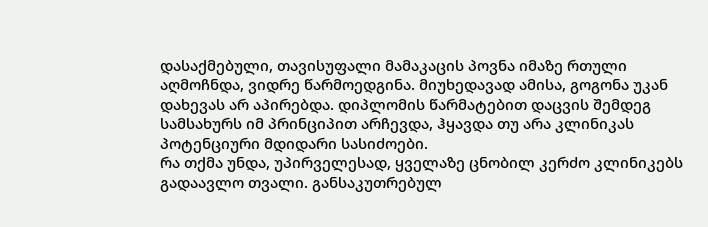დასაქმებული, თავისუფალი მამაკაცის პოვნა იმაზე რთული აღმოჩნდა, ვიდრე წარმოედგინა. მიუხედავად ამისა, გოგონა უკან დახევას არ აპირებდა. დიპლომის წარმატებით დაცვის შემდეგ სამსახურს იმ პრინციპით არჩევდა, ჰყავდა თუ არა კლინიკას პოტენციური მდიდარი სასიძოები.
რა თქმა უნდა, უპირველესად, ყველაზე ცნობილ კერძო კლინიკებს გადაავლო თვალი. განსაკუთრებულ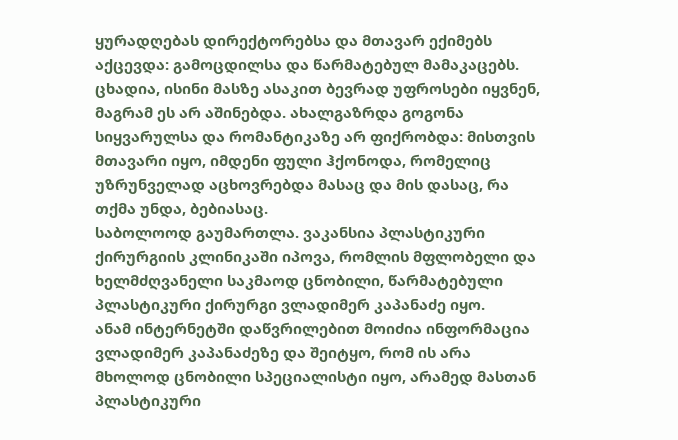ყურადღებას დირექტორებსა და მთავარ ექიმებს აქცევდა: გამოცდილსა და წარმატებულ მამაკაცებს. ცხადია, ისინი მასზე ასაკით ბევრად უფროსები იყვნენ, მაგრამ ეს არ აშინებდა. ახალგაზრდა გოგონა სიყვარულსა და რომანტიკაზე არ ფიქრობდა: მისთვის მთავარი იყო, იმდენი ფული ჰქონოდა, რომელიც უზრუნველად აცხოვრებდა მასაც და მის დასაც, რა თქმა უნდა, ბებიასაც.
საბოლოოდ გაუმართლა. ვაკანსია პლასტიკური ქირურგიის კლინიკაში იპოვა, რომლის მფლობელი და ხელმძღვანელი საკმაოდ ცნობილი, წარმატებული პლასტიკური ქირურგი ვლადიმერ კაპანაძე იყო.
ანამ ინტერნეტში დაწვრილებით მოიძია ინფორმაცია ვლადიმერ კაპანაძეზე და შეიტყო, რომ ის არა მხოლოდ ცნობილი სპეციალისტი იყო, არამედ მასთან პლასტიკური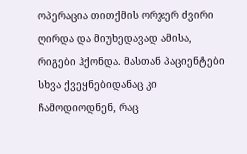ოპერაცია თითქმის ორჯერ ძვირი ღირდა და მიუხედავად ამისა, რიგები ჰქონდა. მასთან პაციენტები სხვა ქვეყნებიდანაც კი ჩამოდიოდნენ, რაც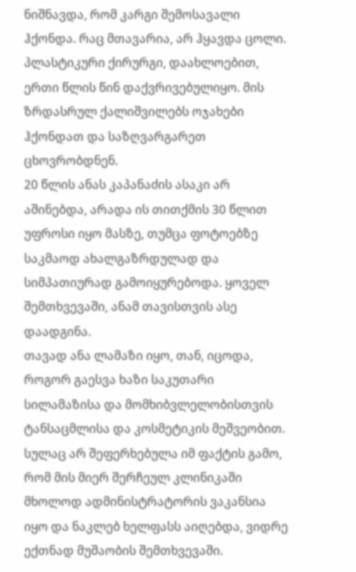ნიშნავდა, რომ კარგი შემოსავალი ჰქონდა. რაც მთავარია, არ ჰყავდა ცოლი. პლასტიკური ქირურგი, დაახლოებით, ერთი წლის წინ დაქვრივებულიყო. მის ზრდასრულ ქალიშვილებს ოჯახები ჰქონდათ და საზღვარგარეთ ცხოვრობდნენ.
20 წლის ანას კაპანაძის ასაკი არ აშინებდა, არადა ის თითქმის 30 წლით უფროსი იყო მასზე, თუმცა ფოტოებზე საკმაოდ ახალგაზრდულად და სიმპათიურად გამოიყურებოდა. ყოველ შემთხვევაში, ანამ თავისთვის ასე დაადგინა.
თავად ანა ლამაზი იყო, თან, იცოდა, როგორ გაესვა ხაზი საკუთარი სილამაზისა და მომხიბვლელობისთვის ტანსაცმლისა და კოსმეტიკის მეშვეობით.
სულაც არ შეფერხებულა იმ ფაქტის გამო, რომ მის მიერ შერჩეულ კლინიკაში მხოლოდ ადმინისტრატორის ვაკანსია იყო და ნაკლებ ხელფასს აიღებდა, ვიდრე ექთნად მუშაობის შემთხვევაში.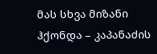მას სხვა მიზანი ჰქონდა – კაპანაძის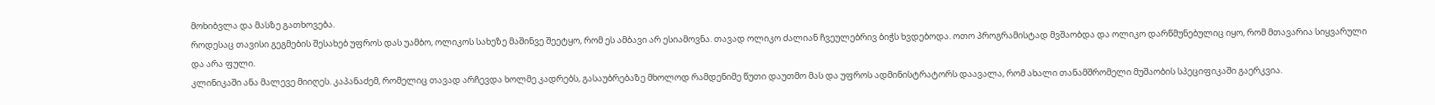მოხიბვლა და მასზე გათხოვება.
როდესაც თავისი გეგმების შესახებ უფროს დას უამბო, ოლიკოს სახეზე მაშინვე შეეტყო, რომ ეს ამბავი არ ესიამოვნა. თავად ოლიკო ძალიან ჩვეულებრივ ბიჭს ხვდებოდა. ოთო პროგრამისტად მვშაობდა და ოლიკო დარწმუნებულიც იყო, რომ მთავარია სიყვარული და არა ფული.
კლინიკაში ანა მალევე მიიღეს. კაპანაძემ, რომელიც თავად არჩევდა ხოლმე კადრებს, გასაუბრებაზე მხოლოდ რამდენიმე წუთი დაუთმო მას და უფროს ადმინისტრატორს დაავალა, რომ ახალი თანამშრომელი მუშაობის სპეციფიკაში გაერკვია.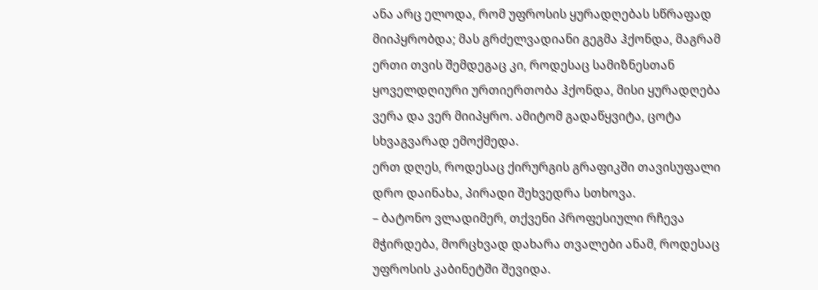ანა არც ელოდა, რომ უფროსის ყურადღებას სწრაფად მიიპყრობდა; მას გრძელვადიანი გეგმა ჰქონდა, მაგრამ ერთი თვის შემდეგაც კი, როდესაც სამიზნესთან ყოველდღიური ურთიერთობა ჰქონდა, მისი ყურადღება ვერა და ვერ მიიპყრო. ამიტომ გადაწყვიტა, ცოტა სხვაგვარად ემოქმედა.
ერთ დღეს, როდესაც ქირურგის გრაფიკში თავისუფალი დრო დაინახა, პირადი შეხვედრა სთხოვა.
– ბატონო ვლადიმერ, თქვენი პროფესიული რჩევა მჭირდება, მორცხვად დახარა თვალები ანამ, როდესაც უფროსის კაბინეტში შევიდა.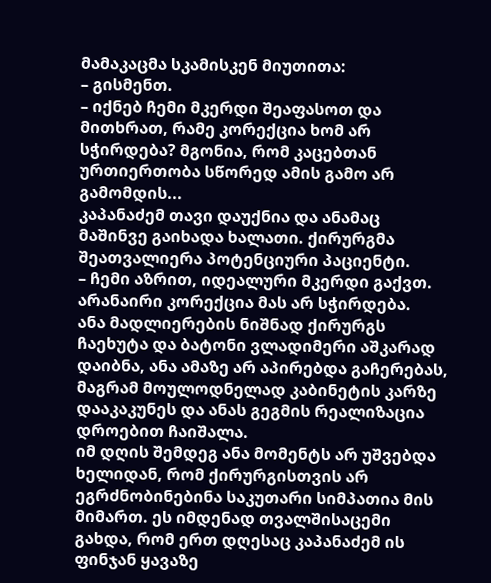მამაკაცმა სკამისკენ მიუთითა:
– გისმენთ.
– იქნებ ჩემი მკერდი შეაფასოთ და მითხრათ, რამე კორექცია ხომ არ სჭირდება? მგონია, რომ კაცებთან ურთიერთობა სწორედ ამის გამო არ გამომდის...
კაპანაძემ თავი დაუქნია და ანამაც მაშინვე გაიხადა ხალათი. ქირურგმა შეათვალიერა პოტენციური პაციენტი.
– ჩემი აზრით, იდეალური მკერდი გაქვთ. არანაირი კორექცია მას არ სჭირდება.
ანა მადლიერების ნიშნად ქირურგს ჩაეხუტა და ბატონი ვლადიმერი აშკარად დაიბნა, ანა ამაზე არ აპირებდა გაჩერებას, მაგრამ მოულოდნელად კაბინეტის კარზე დააკაკუნეს და ანას გეგმის რეალიზაცია დროებით ჩაიშალა.
იმ დღის შემდეგ ანა მომენტს არ უშვებდა ხელიდან, რომ ქირურგისთვის არ ეგრძნობინებინა საკუთარი სიმპათია მის მიმართ. ეს იმდენად თვალშისაცემი გახდა, რომ ერთ დღესაც კაპანაძემ ის ფინჯან ყავაზე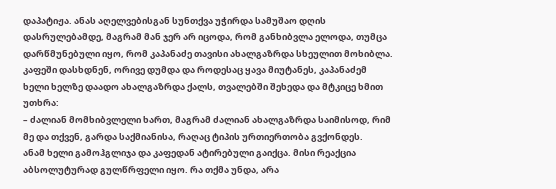დაპატიჟა. ანას აღელვებისგან სუნთქვა უჭირდა სამუშაო დღის დასრულებამდე, მაგრამ მან ჯერ არ იცოდა, რომ განხიბვლა ელოდა, თუმცა დარწმუნებული იყო, რომ კაპანაძე თავისი ახალგაზრდა სხეულით მოხიბლა.
კაფეში დასხდნენ, ორივე დუმდა და როდესაც ყავა მიუტანეს, კაპანაძემ ხელი ხელზე დაადო ახალგაზრდა ქალს, თვალებში შეხედა და მტკიცე ხმით უთხრა:
– ძალიან მომხიბვლელი ხართ, მაგრამ ძალიან ახალგაზრდა საიმისოდ, რიმ მე და თქვენ, გარდა საქმიანისა, რაღაც ტიპის ურთიერთობა გვქონდეს.
ანამ ხელი გამოჰგლიჯა და კაფედან ატირებული გაიქცა. მისი რეაქცია აბსოლუტურად გულწრფელი იყო. რა თქმა უნდა, არა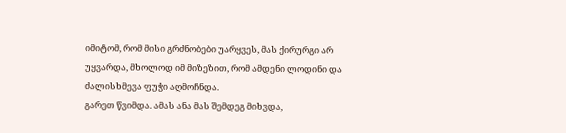იმიტომ, რომ მისი გრძნობები უარყვეს, მას ქირურგი არ უყვარდა, მხოლოდ იმ მიზეზით, რომ ამდენი ლოდინი და ძალისხმევა ფუჭი აღმოჩნდა.
გარეთ წვიმდა. ამას ანა მას შემდეგ მიხვდა,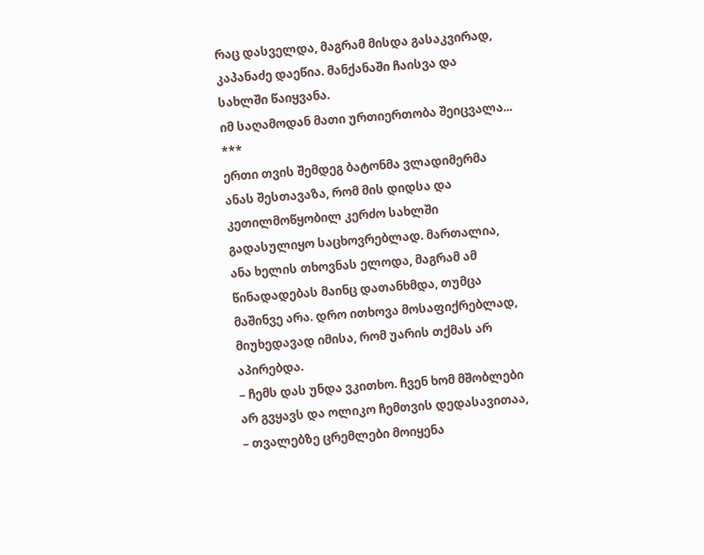რაც დასველდა, მაგრამ მისდა გასაკვირად, კაპანაძე დაეწია. მანქანაში ჩაისვა და სახლში წაიყვანა.
იმ საღამოდან მათი ურთიერთობა შეიცვალა...
***
ერთი თვის შემდეგ ბატონმა ვლადიმერმა ანას შესთავაზა, რომ მის დიდსა და კეთილმოწყობილ კერძო სახლში გადასულიყო საცხოვრებლად. მართალია, ანა ხელის თხოვნას ელოდა, მაგრამ ამ წინადადებას მაინც დათანხმდა, თუმცა მაშინვე არა. დრო ითხოვა მოსაფიქრებლად, მიუხედავად იმისა, რომ უარის თქმას არ აპირებდა.
– ჩემს დას უნდა ვკითხო. ჩვენ ხომ მშობლები არ გვყავს და ოლიკო ჩემთვის დედასავითაა, – თვალებზე ცრემლები მოიყენა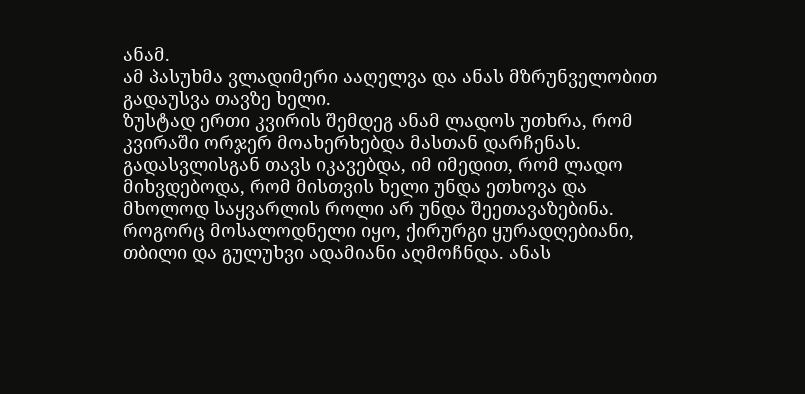ანამ.
ამ პასუხმა ვლადიმერი ააღელვა და ანას მზრუნველობით გადაუსვა თავზე ხელი.
ზუსტად ერთი კვირის შემდეგ ანამ ლადოს უთხრა, რომ კვირაში ორჯერ მოახერხებდა მასთან დარჩენას. გადასვლისგან თავს იკავებდა, იმ იმედით, რომ ლადო მიხვდებოდა, რომ მისთვის ხელი უნდა ეთხოვა და მხოლოდ საყვარლის როლი არ უნდა შეეთავაზებინა. როგორც მოსალოდნელი იყო, ქირურგი ყურადღებიანი, თბილი და გულუხვი ადამიანი აღმოჩნდა. ანას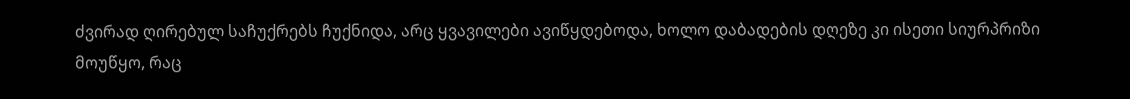ძვირად ღირებულ საჩუქრებს ჩუქნიდა, არც ყვავილები ავიწყდებოდა, ხოლო დაბადების დღეზე კი ისეთი სიურპრიზი მოუწყო, რაც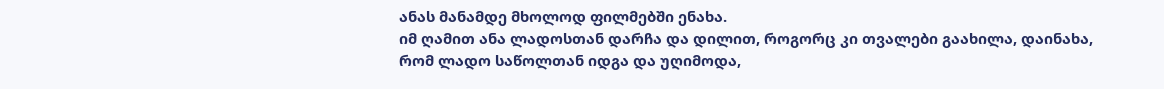ანას მანამდე მხოლოდ ფილმებში ენახა.
იმ ღამით ანა ლადოსთან დარჩა და დილით, როგორც კი თვალები გაახილა, დაინახა, რომ ლადო საწოლთან იდგა და უღიმოდა,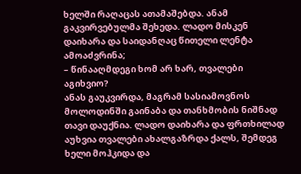ხელში რაღაცას ათამაშებდა. ანამ გაკვირვებულმა შეხედა. ლადო მისკენ დაიხარა და საიდანღაც წითელი ლენტა ამოაძვრინა;
– წინააღმდეგი ხომ არ ხარ, თვალები აგიხვიო?
ანას გაუკვირდა, მაგრამ სასიამოვნოს მოლოდინში გაინაბა და თანხმობის ნიშნად თავი დაუქნია. ლადო დაიხარა და ფრთხილად აუხვია თვალები ახალგაზრდა ქალს, შემდეგ ხელი მოჰკიდა და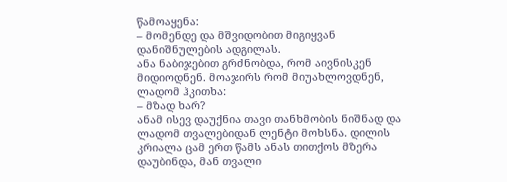წამოაყენა:
– მომენდე და მშვიდობით მიგიყვან დანიშნულების ადგილას.
ანა ნაბიჯებით გრძნობდა, რომ აივნისკენ მიდიოდნენ. მოაჯირს რომ მიუახლოვდნენ, ლადომ ჰკითხა:
– მზად ხარ?
ანამ ისევ დაუქნია თავი თანხმობის ნიშნად და ლადომ თვალებიდან ლენტი მოხსნა. დილის კრიალა ცამ ერთ წამს ანას თითქოს მზერა დაუბინდა, მან თვალი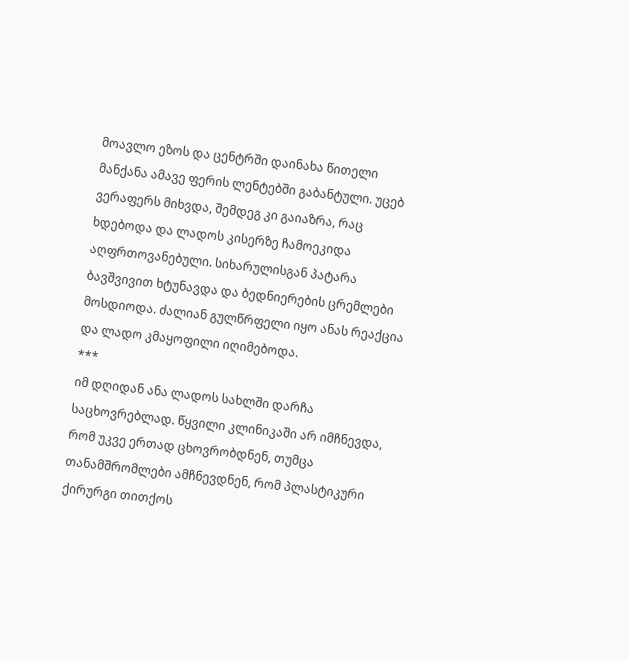მოავლო ეზოს და ცენტრში დაინახა წითელი მანქანა ამავე ფერის ლენტებში გაბანტული. უცებ ვერაფერს მიხვდა, შემდეგ კი გაიაზრა, რაც ხდებოდა და ლადოს კისერზე ჩამოეკიდა აღფრთოვანებული. სიხარულისგან პატარა ბავშვივით ხტუნავდა და ბედნიერების ცრემლები მოსდიოდა. ძალიან გულწრფელი იყო ანას რეაქცია და ლადო კმაყოფილი იღიმებოდა.
***
იმ დღიდან ანა ლადოს სახლში დარჩა საცხოვრებლად. წყვილი კლინიკაში არ იმჩნევდა, რომ უკვე ერთად ცხოვრობდნენ, თუმცა თანამშრომლები ამჩნევდნენ, რომ პლასტიკური ქირურგი თითქოს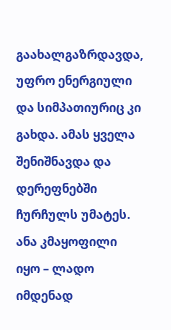გაახალგაზრდავდა, უფრო ენერგიული და სიმპათიურიც კი გახდა. ამას ყველა შენიშნავდა და დერეფნებში ჩურჩულს უმატეს. ანა კმაყოფილი იყო – ლადო იმდენად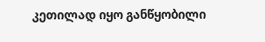კეთილად იყო განწყობილი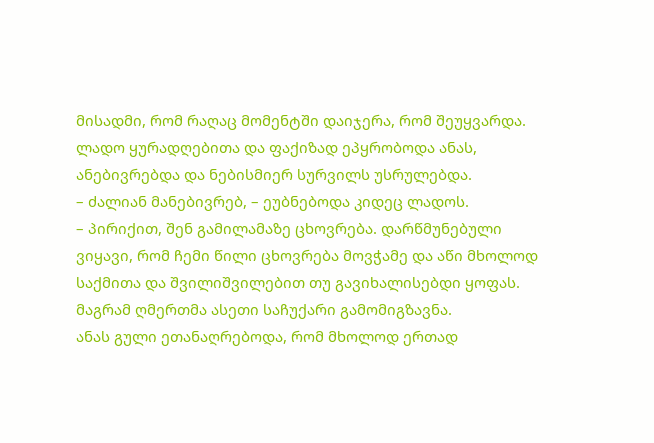მისადმი, რომ რაღაც მომენტში დაიჯერა, რომ შეუყვარდა. ლადო ყურადღებითა და ფაქიზად ეპყრობოდა ანას, ანებივრებდა და ნებისმიერ სურვილს უსრულებდა.
– ძალიან მანებივრებ, – ეუბნებოდა კიდეც ლადოს.
– პირიქით, შენ გამილამაზე ცხოვრება. დარწმუნებული ვიყავი, რომ ჩემი წილი ცხოვრება მოვჭამე და აწი მხოლოდ საქმითა და შვილიშვილებით თუ გავიხალისებდი ყოფას. მაგრამ ღმერთმა ასეთი საჩუქარი გამომიგზავნა.
ანას გული ეთანაღრებოდა, რომ მხოლოდ ერთად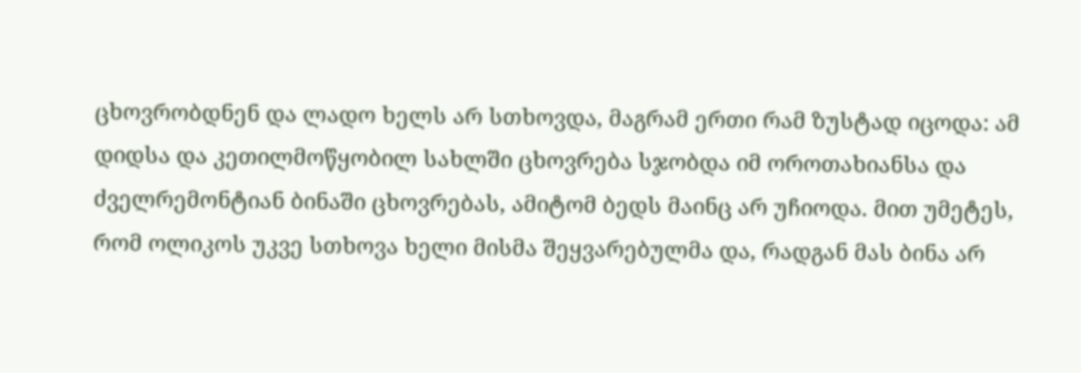ცხოვრობდნენ და ლადო ხელს არ სთხოვდა, მაგრამ ერთი რამ ზუსტად იცოდა: ამ დიდსა და კეთილმოწყობილ სახლში ცხოვრება სჯობდა იმ ოროთახიანსა და ძველრემონტიან ბინაში ცხოვრებას, ამიტომ ბედს მაინც არ უჩიოდა. მით უმეტეს, რომ ოლიკოს უკვე სთხოვა ხელი მისმა შეყვარებულმა და, რადგან მას ბინა არ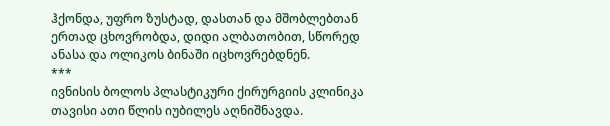ჰქონდა, უფრო ზუსტად, დასთან და მშობლებთან ერთად ცხოვრობდა, დიდი ალბათობით, სწორედ ანასა და ოლიკოს ბინაში იცხოვრებდნენ.
***
ივნისის ბოლოს პლასტიკური ქირურგიის კლინიკა თავისი ათი წლის იუბილეს აღნიშნავდა.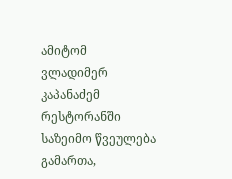ამიტომ ვლადიმერ კაპანაძემ რესტორანში საზეიმო წვეულება გამართა,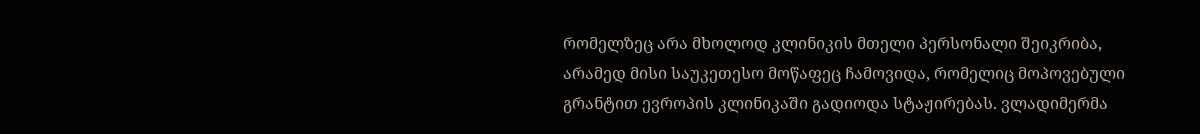რომელზეც არა მხოლოდ კლინიკის მთელი პერსონალი შეიკრიბა, არამედ მისი საუკეთესო მოწაფეც ჩამოვიდა, რომელიც მოპოვებული გრანტით ევროპის კლინიკაში გადიოდა სტაჟირებას. ვლადიმერმა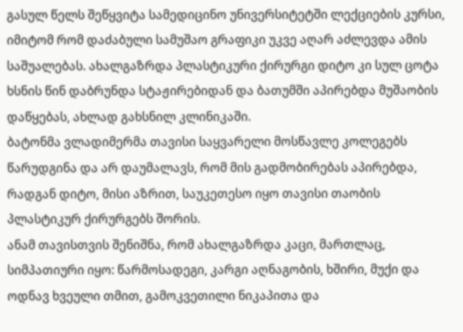გასულ წელს შეწყვიტა სამედიცინო უნივერსიტეტში ლექციების კურსი, იმიტომ რომ დაძაბული სამუშაო გრაფიკი უკვე აღარ აძლევდა ამის საშუალებას. ახალგაზრდა პლასტიკური ქირურგი დიტო კი სულ ცოტა ხსნის წინ დაბრუნდა სტაჟირებიდან და ბათუმში აპირებდა მუშაობის დაწყებას, ახლად გახსნილ კლინიკაში.
ბატონმა ვლადიმერმა თავისი საყვარელი მოსწავლე კოლეგებს წარუდგინა და არ დაუმალავს, რომ მის გადმობირებას აპირებდა, რადგან დიტო, მისი აზრით, საუკეთესო იყო თავისი თაობის პლასტიკურ ქირურგებს შორის.
ანამ თავისთვის შენიშნა, რომ ახალგაზრდა კაცი, მართლაც, სიმპათიური იყო: წარმოსადეგი, კარგი აღნაგობის, ხშირი, მუქი და ოდნავ ხვეული თმით, გამოკვეთილი ნიკაპითა და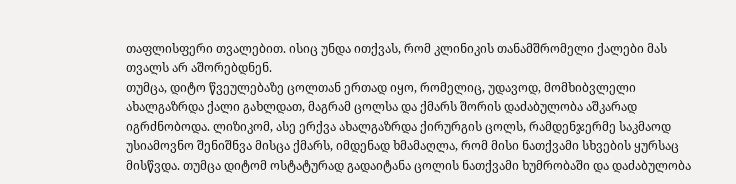თაფლისფერი თვალებით. ისიც უნდა ითქვას, რომ კლინიკის თანამშრომელი ქალები მას თვალს არ აშორებდნენ.
თუმცა, დიტო წვეულებაზე ცოლთან ერთად იყო, რომელიც, უდავოდ, მომხიბვლელი ახალგაზრდა ქალი გახლდათ, მაგრამ ცოლსა და ქმარს შორის დაძაბულობა აშკარად იგრძნობოდა. ლიზიკომ, ასე ერქვა ახალგაზრდა ქირურგის ცოლს, რამდენჯერმე საკმაოდ უსიამოვნო შენიშნვა მისცა ქმარს, იმდენად ხმამაღლა, რომ მისი ნათქვამი სხვების ყურსაც მისწვდა. თუმცა დიტომ ოსტატურად გადაიტანა ცოლის ნათქვამი ხუმრობაში და დაძაბულობა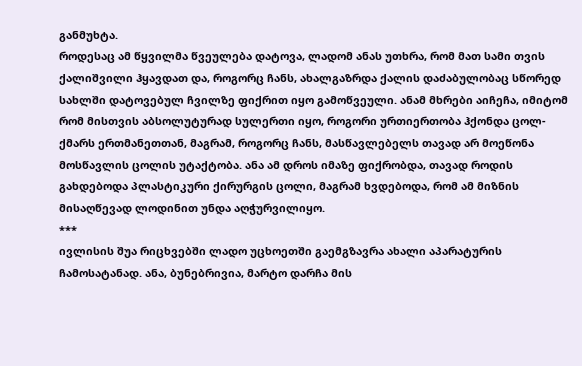განმუხტა.
როდესაც ამ წყვილმა წვეულება დატოვა, ლადომ ანას უთხრა, რომ მათ სამი თვის ქალიშვილი ჰყავდათ და, როგორც ჩანს, ახალგაზრდა ქალის დაძაბულობაც სწორედ სახლში დატოვებულ ჩვილზე ფიქრით იყო გამოწვეული. ანამ მხრები აიჩეჩა, იმიტომ რომ მისთვის აბსოლუტურად სულერთი იყო, როგორი ურთიერთობა ჰქონდა ცოლ-ქმარს ერთმანეთთან, მაგრამ, როგორც ჩანს, მასწავლებელს თავად არ მოეწონა მოსწავლის ცოლის უტაქტობა. ანა ამ დროს იმაზე ფიქრობდა, თავად როდის გახდებოდა პლასტიკური ქირურგის ცოლი, მაგრამ ხვდებოდა, რომ ამ მიზნის მისაღწევად ლოდინით უნდა აღჭურვილიყო.
***
ივლისის შუა რიცხვებში ლადო უცხოეთში გაემგზავრა ახალი აპარატურის ჩამოსატანად. ანა, ბუნებრივია, მარტო დარჩა მის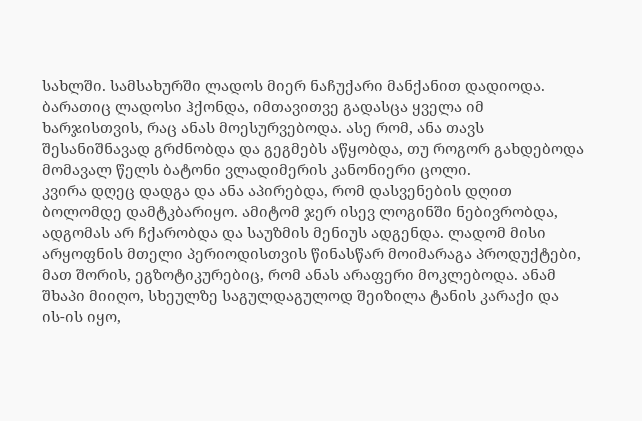სახლში. სამსახურში ლადოს მიერ ნაჩუქარი მანქანით დადიოდა. ბარათიც ლადოსი ჰქონდა, იმთავითვე გადასცა ყველა იმ ხარჯისთვის, რაც ანას მოესურვებოდა. ასე რომ, ანა თავს შესანიშნავად გრძნობდა და გეგმებს აწყობდა, თუ როგორ გახდებოდა მომავალ წელს ბატონი ვლადიმერის კანონიერი ცოლი.
კვირა დღეც დადგა და ანა აპირებდა, რომ დასვენების დღით ბოლომდე დამტკბარიყო. ამიტომ ჯერ ისევ ლოგინში ნებივრობდა, ადგომას არ ჩქარობდა და საუზმის მენიუს ადგენდა. ლადომ მისი არყოფნის მთელი პერიოდისთვის წინასწარ მოიმარაგა პროდუქტები, მათ შორის, ეგზოტიკურებიც, რომ ანას არაფერი მოკლებოდა. ანამ შხაპი მიიღო, სხეულზე საგულდაგულოდ შეიზილა ტანის კარაქი და ის-ის იყო,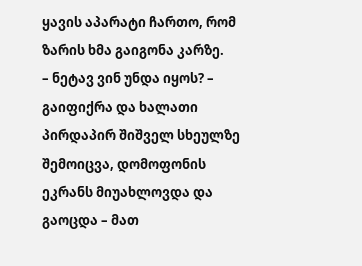ყავის აპარატი ჩართო, რომ ზარის ხმა გაიგონა კარზე.
– ნეტავ ვინ უნდა იყოს? – გაიფიქრა და ხალათი პირდაპირ შიშველ სხეულზე შემოიცვა, დომოფონის ეკრანს მიუახლოვდა და გაოცდა – მათ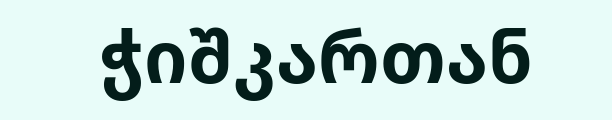ჭიშკართან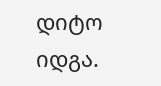დიტო იდგა.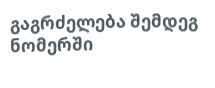გაგრძელება შემდეგ ნომერში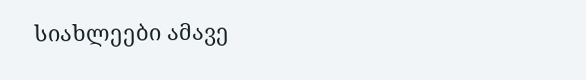სიახლეები ამავე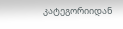კატეგორიიდან